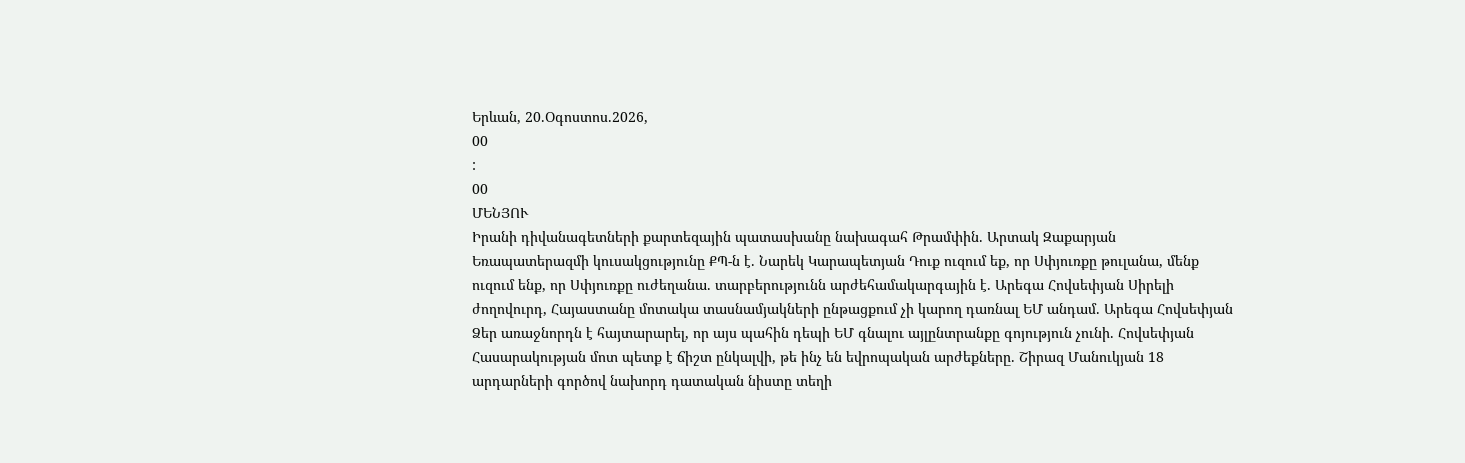Երևան, 20.Օգոստոս.2026,
00
:
00
ՄԵՆՅՈՒ
Իրանի դիվանագետների քարտեզային պատասխանը նախագահ Թրամփին. Արտակ Զաքարյան Եռապատերազմի կուսակցությունը ՔՊ-ն է. Նարեկ Կարապետյան Դուք ուզում եք, որ Սփյուռքը թուլանա, մենք ուզում ենք, որ Սփյուռքը ուժեղանա. տարբերությունն արժեհամակարգային է. Արեգա Հովսեփյան Սիրելի ժողովուրդ, Հայաստանը մոտակա տասնամյակների ընթացքում չի կարող դառնալ ԵՄ անդամ. Արեգա Հովսեփյան Ձեր առաջնորդն է հայտարարել, որ այս պահին դեպի ԵՄ գնալու այլընտրանքը գոյություն չունի. Հովսեփյան Հասարակության մոտ պետք է ճիշտ ընկալվի, թե ինչ են եվրոպական արժեքները. Շիրազ Մանուկյան 18 արդարների գործով նախորդ դատական նիստը տեղի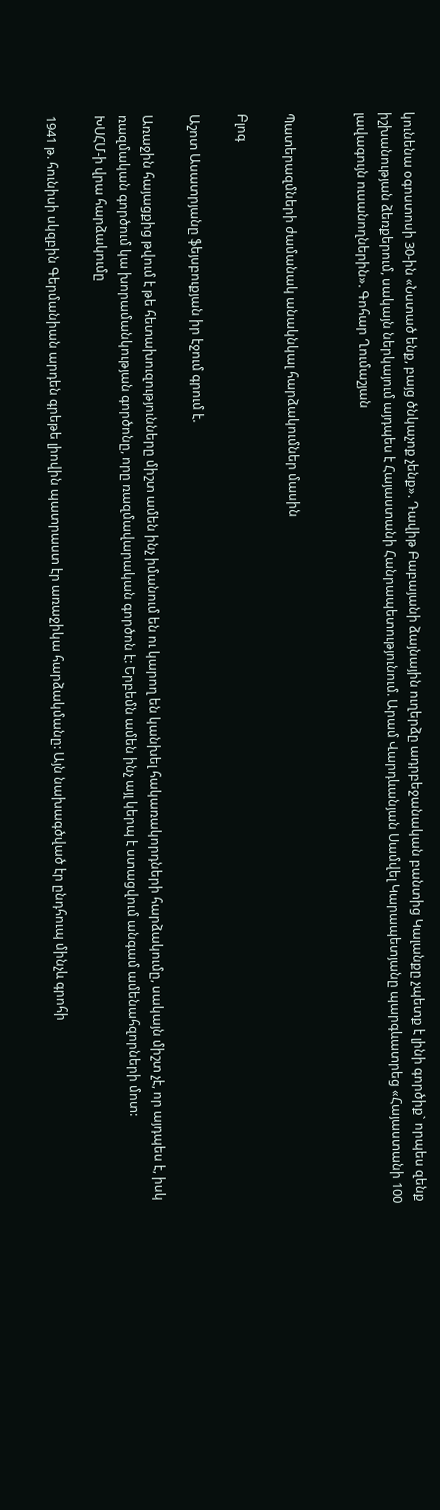կունենա օգոստոսի 30-ին «Նստած ենք, բայց ծնկաչոք չենք». Դավիթ Բաբայանի ձայնային ուղերձը ադրբեջանական բանտից Կալանքը չպետք է լինի գործիք` որպես զենք իշխանության ձեռքերում, սակայն ներկայում այդպես է Հայաստանի Հանրապետությունում. Արամ Վարդևանյան Սամվել Կարապետյանը պարգևատրեց «Հայաստանի 100 լավագույն ուսանողներին». Գոհար Ղումաշյան


Պատերազմների ժամանակ անակնկալ հարձակումներ մասին

Բլոգ

Աշոտ Ասատրյանը ֆեյսբուքյան իր էջում գրում է.

Առաջին հայացքից թվում է թե հետախուզությունները միշտ ամեն ինչ իմանում են ու կարող են կանխել հակառակորդների հարձակումը, սակայն միշտ չէ, որ այդպես է, իսկ ռազմական գործում կա խորամանկության գործոնը, որը ռազմավարական գործոն է: Երբեմն ամեն ինչ այլ կերպ է ստացվում անգամ ամենահզորների մոտ:
ԽՍՀՄ-ի վրա հարձակումը

1941 թ. հունիսի սկզբին Գերմանիան արդեն գրեթե լիովին պատրաստ էր առաջիկա հարձակմանը: Այն նախագծված էր ընդհուպ մինչև գրոհի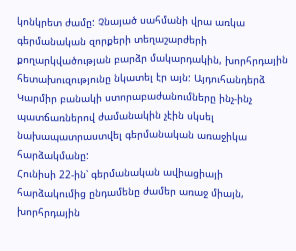կոնկրետ ժամը: Չնայած սահմանի վրա առկա գերմանական զորքերի տեղաշարժերի քողարկվածության բարձր մակարդակին, խորհրդային հետախուզությունը նկատել էր այն: Այդուհանդերձ Կարմիր բանակի ստորաբաժանումները ինչ-ինչ պատճառներով ժամանակին չէին սկսել նախապատրաստվել գերմանական առաջիկա հարձակմանը:
Հունիսի 22-ին՝ գերմանական ավիացիայի հարձակումից ընդամենը ժամեր առաջ միայն, խորհրդային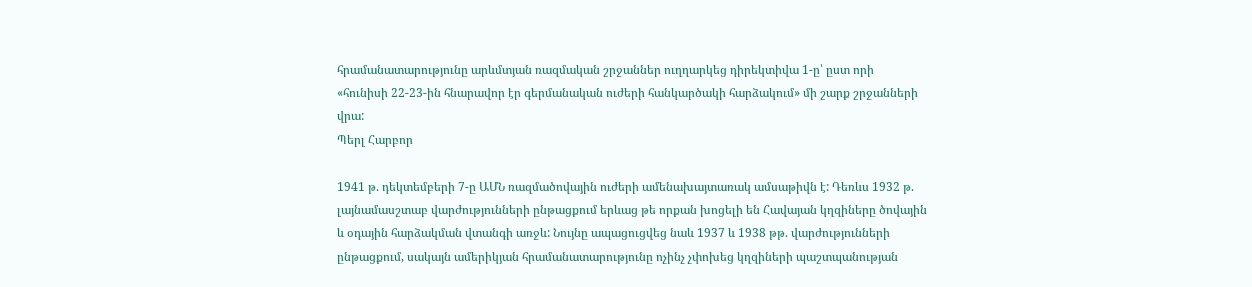հրամանատարությունը արևմտյան ռազմական շրջաններ ուղղարկեց դիրեկտիվա 1-ը՝ ըստ որի «հունիսի 22-23-ին հնարավոր էր գերմանական ուժերի հանկարծակի հարձակում» մի շարք շրջանների վրա:
Պերլ Հարբոր

1941 թ. դեկտեմբերի 7-ը ԱՄՆ ռազմածովային ուժերի ամենախայտառակ ամսաթիվն է: Դեռևս 1932 թ. լայնամասշտաբ վարժությունների ընթացքում երևաց թե որքան խոցելի են Հավայան կղզիները ծովային և օդային հարձակման վտանգի առջև: Նույնը ապացուցվեց նաև 1937 և 1938 թթ. վարժությունների ընթացքում, սակայն ամերիկյան հրամանատարությունը ոչինչ չփոխեց կղզիների պաշտպանության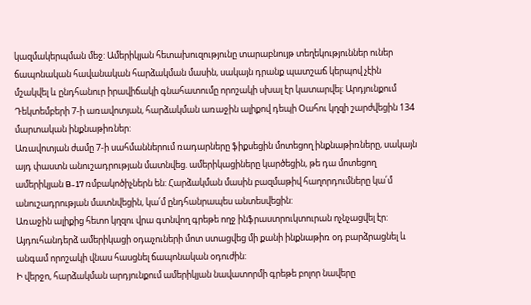կազմակերպման մեջ: Ամերիկյան հետախուզությունը տարաբնույթ տեղեկություններ ուներ ճապոնական հավանական հարձակման մասին, սակայն դրանք պատշաճ կերպով չէին մշակվել և ընդհանուր իրավիճակի գնահատումը որոշակի սխալ էր կատարվել: Արդյունքում Դեկտեմբերի 7-ի առավոտյան, հարձակման առաջին ալիքով դեպի Օահու կղզի շարժվեցին 134 մարտական ինքնաթիռներ:
Առավոտյան ժամը 7-ի սահմաններում ռադարները ֆիքսեցին մոտեցող ինքնաթիռները, սակայն այդ փաստն անուշադրության մատնվեց. ամերիկացիները կարծեցին, թե դա մոտեցող ամերիկյան B-17 ռմբակոծիչներն են: Հարձակման մասին բազմաթիվ հաղորդումները կա՛մ անուշադրության մատնվեցին, կա՛մ ընդհանրապես անտեսվեցին:
Առաջին ալիքից հետո կղզու վրա գտնվող գրեթե ողջ ինֆրաստրուկտուրան ոչնչացվել էր: Այդուհանդերձ ամերիկացի օդաչուների մոտ ստացվեց մի քանի ինքնաթիռ օդ բարձրացնել և անգամ որոշակի վնաս հասցնել ճապոնական օդուժին:
Ի վերջո, հարձակման արդյունքում ամերիկյան նավատորմի գրեթե բոլոր նավերը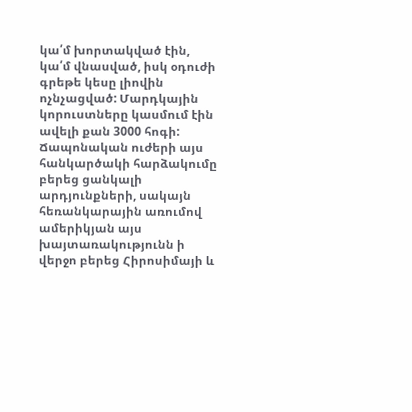կա՛մ խորտակված էին, կա՛մ վնասված, իսկ օդուժի գրեթե կեսը լիովին ոչնչացված: Մարդկային կորուստները կասմում էին ավելի քան 3000 հոգի: Ճապոնական ուժերի այս հանկարծակի հարձակումը բերեց ցանկալի արդյունքների, սակայն հեռանկարային առումով ամերիկյան այս խայտառակությունն ի վերջո բերեց Հիրոսիմայի և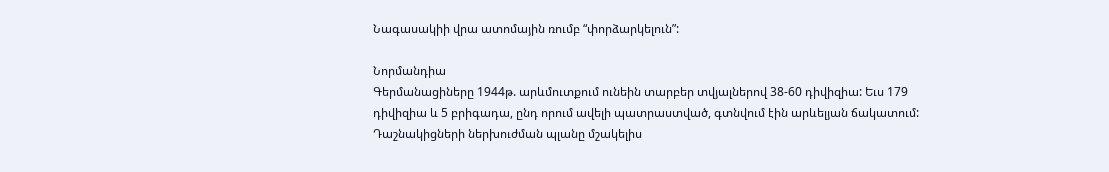Նագասակիի վրա ատոմային ռումբ “փորձարկելուն”:

Նորմանդիա
Գերմանացիները 1944թ. արևմուտքում ունեին տարբեր տվյալներով 38-60 դիվիզիա: Եւս 179 դիվիզիա և 5 բրիգադա, ընդ որում ավելի պատրաստված, գտնվում էին արևելյան ճակատում:
Դաշնակիցների ներխուժման պլանը մշակելիս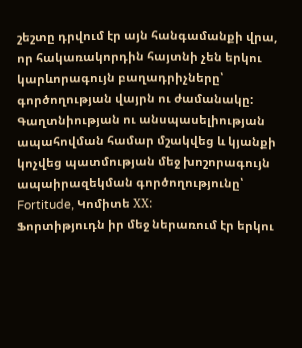շեշտը դրվում էր այն հանգամանքի վրա, որ հակառակորդին հայտնի չեն երկու կարևորագույն բաղադրիչները՝ գործողության վայրն ու ժամանակը: Գաղտնիության ու անսպասելիության ապահովման համար մշակվեց և կյանքի կոչվեց պատմության մեջ խոշորագույն ապաիրազեկման գործողությունը՝ Fortitude, Կոմիտե ХХ:
Ֆորտիթյուդն իր մեջ ներառում էր երկու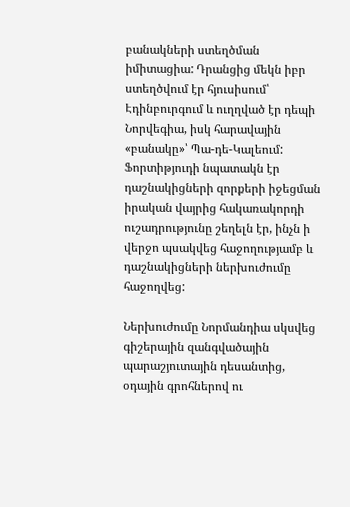բանակների ստեղծման իմիտացիա: Դրանցից մեկն իբր ստեղծվում էր հյուսիսում՝ Էդինբուրգում և ուղղված էր դեպի Նորվեգիա, իսկ հարավային «բանակը»՝ Պա-դե-Կալեում: Ֆորտիթյուդի նպատակն էր դաշնակիցների զորքերի իջեցման իրական վայրից հակառակորդի ուշադրությունը շեղելն էր, ինչն ի վերջո պսակվեց հաջողությամբ և դաշնակիցների ներխուժումը հաջողվեց:

Ներխուժումը Նորմանդիա սկսվեց գիշերային զանգվածային պարաշյուտային դեսանտից, օդային գրոհներով ու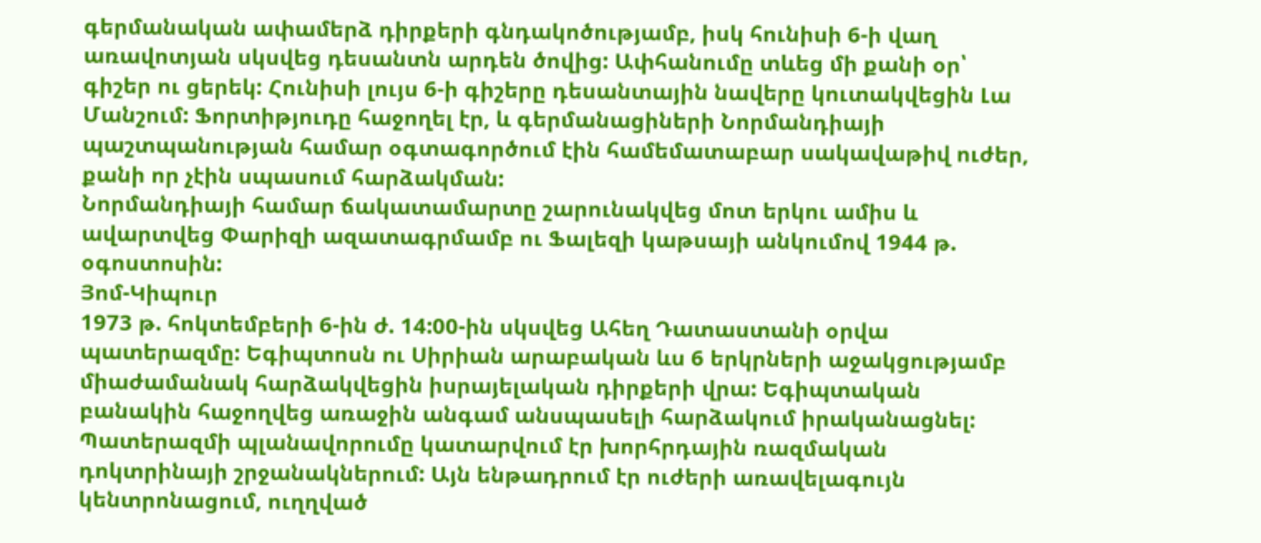գերմանական ափամերձ դիրքերի գնդակոծությամբ, իսկ հունիսի 6-ի վաղ առավոտյան սկսվեց դեսանտն արդեն ծովից: Ափհանումը տևեց մի քանի օր՝ գիշեր ու ցերեկ: Հունիսի լույս 6-ի գիշերը դեսանտային նավերը կուտակվեցին Լա Մանշում: Ֆորտիթյուդը հաջողել էր, և գերմանացիների Նորմանդիայի պաշտպանության համար օգտագործում էին համեմատաբար սակավաթիվ ուժեր, քանի որ չէին սպասում հարձակման:
Նորմանդիայի համար ճակատամարտը շարունակվեց մոտ երկու ամիս և ավարտվեց Փարիզի ազատագրմամբ ու Ֆալեզի կաթսայի անկումով 1944 թ. օգոստոսին:
Յոմ-Կիպուր
1973 թ. հոկտեմբերի 6-ին ժ. 14:00-ին սկսվեց Ահեղ Դատաստանի օրվա պատերազմը: Եգիպտոսն ու Սիրիան արաբական ևս 6 երկրների աջակցությամբ միաժամանակ հարձակվեցին իսրայելական դիրքերի վրա: Եգիպտական բանակին հաջողվեց առաջին անգամ անսպասելի հարձակում իրականացնել:
Պատերազմի պլանավորումը կատարվում էր խորհրդային ռազմական դոկտրինայի շրջանակներում: Այն ենթադրում էր ուժերի առավելագույն կենտրոնացում, ուղղված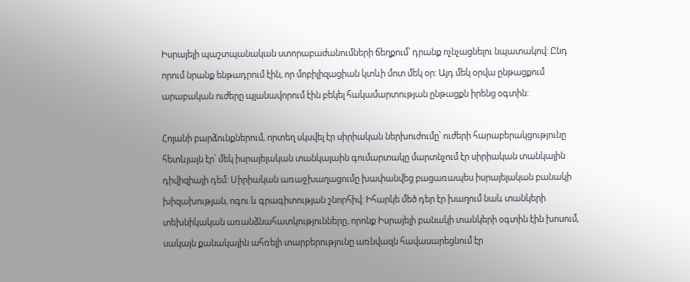Իսրայելի պաշտպանական ստորաբաժանումների ճեղքում՝ դրանք ոչնչացնելու նպատակով: Ընդ որում նրանք ենթադրում էին, որ մոբիլիզացիան կտևի մոտ մեկ օր: Այդ մեկ օրվա ընթացքում արաբական ուժերը պլանավորում էին բեկել հակամարտության ընթացքն իրենց օգտին:

Հոլանի բարձունքներում, որտեղ սկսվել էր սիրիական ներխուժումը՝ ուժերի հարաբերակցությունը հետևյալն էր՝ մեկ իսրայելական տանկայաին գումարտակը մարտնչում էր սիրիական տանկային դիվիզիայի դեմ: Սիրիական առաջխաղացումը խափանվեց բացառապես իսրայելական բանակի խիզախության, ոգու և գրագիտության շնորհիվ: Իհարկե մեծ դեր էր խաղում նաև տանկերի տեխնիկական առանձնահատկությունները, որոնք Իսրայելի բանակի տանկերի օգտին էին խոսում, սակայն քանակային ահռելի տարբերությունը առնվազն հավասարեցնում էր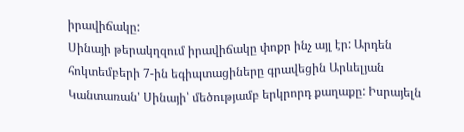իրավիճակը:
Սինայի թերակղզում իրավիճակը փոքր ինչ այլ էր: Արդեն հոկտեմբերի 7-ին եգիպտացիները գրավեցին Արևելյան Կանտառան' Սինայի՝ մեծությամբ երկրորդ քաղաքը: Իսրայելն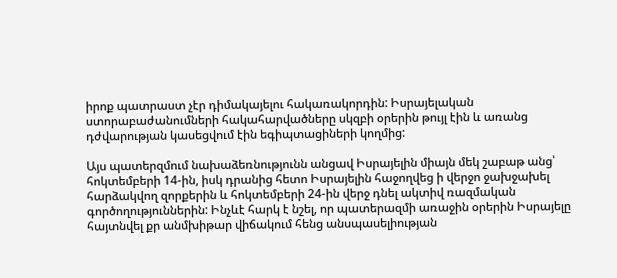իրոք պատրաստ չէր դիմակայելու հակառակորդին: Իսրայելական ստորաբաժանումների հակահարվածները սկզբի օրերին թույլ էին և առանց դժվարության կասեցվում էին եգիպտացիների կողմից:

Այս պատերզմում նախաձեռնությունն անցավ Իսրայելին միայն մեկ շաբաթ անց՝ հոկտեմբերի 14-ին, իսկ դրանից հետո Իսրայելին հաջողվեց ի վերջո ջախջախել հարձակվող զորքերին և հոկտեմբերի 24-ին վերջ դնել ակտիվ ռազմական գործողություններին: Ինչևէ հարկ է նշել, որ պատերազմի առաջին օրերին Իսրայելը հայտնվել քր անմխիթար վիճակում հենց անսպասելիության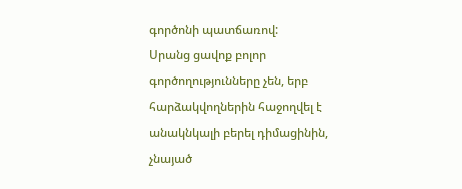գործոնի պատճառով:
Սրանց ցավոք բոլոր գործողությունները չեն, երբ հարձակվողներին հաջողվել է անակնկալի բերել դիմացինին, չնայած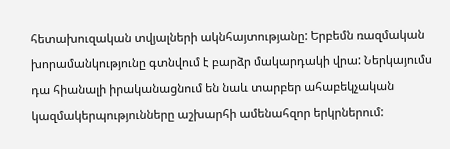հետախուզական տվյալների ակնհայտությանը: Երբեմն ռազմական խորամանկությունը գտնվում է բարձր մակարդակի վրա: Ներկայումս դա հիանալի իրականացնում են նաև տարբեր ահաբեկչական կազմակերպությունները աշխարհի ամենահզոր երկրներում: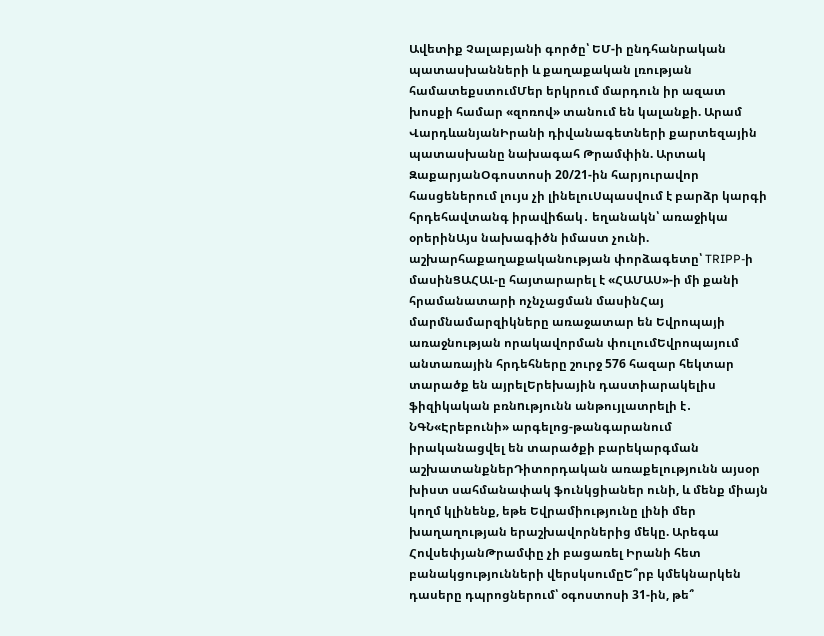Ավետիք Չալաբյանի գործը՝ ԵՄ-ի ընդհանրական պատասխանների և քաղաքական լռության համատեքստումՄեր երկրում մարդուն իր ազատ խոսքի համար «զոռով» տանում են կալանքի. Արամ ՎարդևանյանԻրանի դիվանագետների քարտեզային պատասխանը նախագահ Թրամփին. Արտակ ԶաքարյանՕգոստոսի 20/21-ին հարյուրավոր հասցեներում լույս չի լինելուՍպասվում է բարձր կարգի հրդեհավտանգ իրավիճակ․ եղանակն՝ առաջիկա օրերինԱյս նախագիծն իմաստ չունի. աշխարհաքաղաքականության փորձագետը՝ TRIPP-ի մասինՑԱՀԱԼ-ը հայտարարել է «ՀԱՄԱՍ»-ի մի քանի հրամանատարի ոչնչացման մասինՀայ մարմնամարզիկները առաջատար են Եվրոպայի առաջնության որակավորման փուլումԵվրոպայում անտառային հրդեհները շուրջ 576 հազար հեկտար տարածք են այրելԵրեխային դաստիարակելիս ֆիզիկական բռնnւթյունն անթույլատրելի է․ ՆԳՆ«Էրեբունի» արգելոց-թանգարանում իրականացվել են տարածքի բարեկարգման աշխատանքներԴիտորդական առաքելությունն այսօր խիստ սահմանափակ ֆունկցիաներ ունի, և մենք միայն կողմ կլինենք, եթե Եվրամիությունը լինի մեր խաղաղության երաշխավորներից մեկը. Արեգա ՀովսեփյանԹրամփը չի բացառել Իրանի հետ բանակցությունների վերսկսումըԵ՞րբ կմեկնարկեն դասերը դպրոցներում՝ օգոստոսի 31-ին, թե՞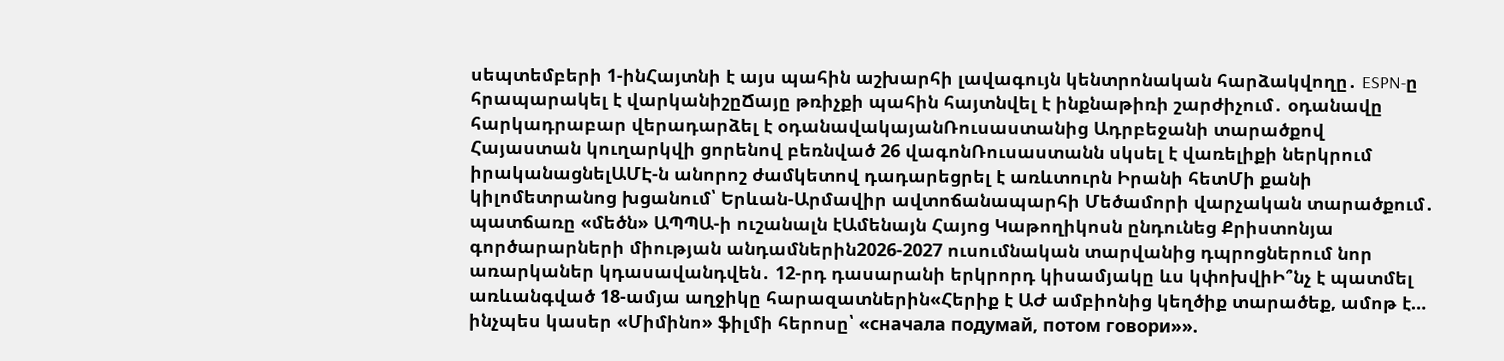սեպտեմբերի 1-ինՀայտնի է այս պահին աշխարհի լավագույն կենտրոնական հարձակվողը․ ESPN-ը հրապարակել է վարկանիշըՃայը թռիչքի պահին հայտնվել է ինքնաթիռի շարժիչում․ օդանավը հարկադրաբար վերադարձել է օդանավակայանՌուսաստանից Ադրբեջանի տարածքով Հայաստան կուղարկվի ցորենով բեռնված 26 վագոնՌուսաստանն սկսել է վառելիքի ներկրում իրականացնելԱՄԷ-ն անորոշ ժամկետով դադարեցրել է առևտուրն Իրանի հետՄի քանի կիլոմետրանոց խցանում՝ Երևան-Արմավիր ավտոճանապարհի Մեծամորի վարչական տարածքում․ պատճառը «մեծն» ԱՊՊԱ-ի ուշանալն էԱմենայն Հայոց Կաթողիկոսն ընդունեց Քրիստոնյա գործարարների միության անդամներին2026-2027 ուսումնական տարվանից դպրոցներում նոր առարկաներ կդասավանդվեն․ 12-րդ դասարանի երկրորդ կիսամյակը ևս կփոխվիԻ՞նչ է պատմել առևանգված 18-ամյա աղջիկը հարազատներին«Հերիք է ԱԺ ամբիոնից կեղծիք տարածեք, ամոթ է… ինչպես կասեր «Միմինո» ֆիլմի հերոսը՝ «сначала подумай, потом говори»».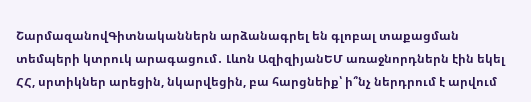ՇարմազանովԳիտնականներն արձանագրել են գլոբալ տաքացման տեմպերի կտրուկ արագացում․ Լևոն ԱզիզիյանԵՄ առաջնորդներն էին եկել ՀՀ, սրտիկներ արեցին, նկարվեցին, բա հարցնեիք՝ ի՞նչ ներդրում է արվում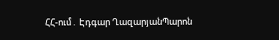ՀՀ-ում․ Էդգար ՂազարյանՊարոն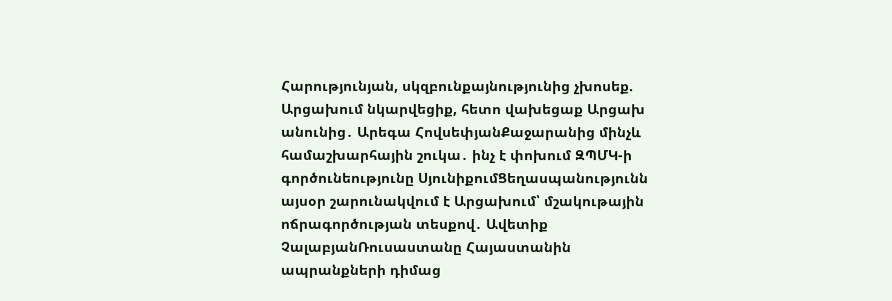Հարությունյան, սկզբունքայնությունից չխոսեք. Արցախում նկարվեցիք, հետո վախեցաք Արցախ անունից․ Արեգա ՀովսեփյանՔաջարանից մինչև համաշխարհային շուկա․ ինչ է փոխում ԶՊՄԿ-ի գործունեությունը ՍյունիքումՑեղասպանությունն այսօր շարունակվում է Արցախում՝ մշակութային ոճրագործության տեսքով․ Ավետիք ՉալաբյանՌուսաստանը Հայաստանին ապրանքների դիմաց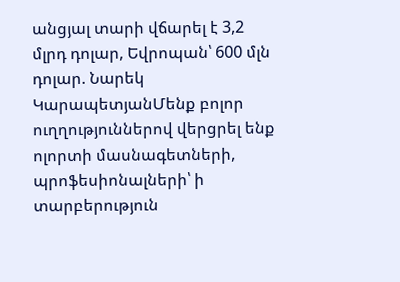անցյալ տարի վճարել է 3,2 մլրդ դոլար, Եվրոպան՝ 600 մլն դոլար. Նարեկ ԿարապետյանՄենք բոլոր ուղղություններով վերցրել ենք ոլորտի մասնագետների, պրոֆեսիոնալների՝ ի տարբերություն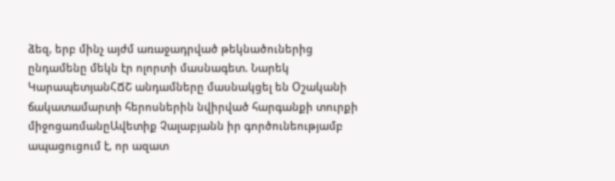ձեզ, երբ մինչ այժմ առաջադրված թեկնածուներից ընդամենը մեկն էր ոլորտի մասնագետ. Նարեկ ԿարապետյանՀՃՇ անդամները մասնակցել են Օշականի ճակատամարտի հերոսներին նվիրված հարգանքի տուրքի միջոցառմանըԱվետիք Չալաբյանն իր գործունեությամբ ապացուցում է, որ ազատ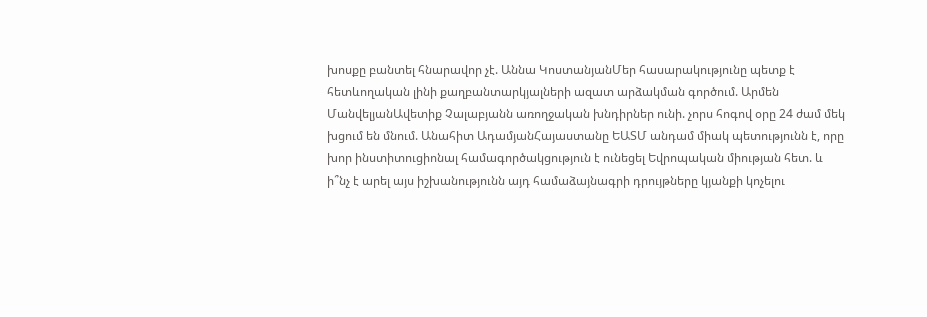խոսքը բանտել հնարավոր չէ. Աննա ԿոստանյանՄեր հասարակությունը պետք է հետևողական լինի քաղբանտարկյալների ազատ արձակման գործում. Արմեն ՄանվելյանԱվետիք Չալաբյանն առողջական խնդիրներ ունի. չորս հոգով օրը 24 ժամ մեկ խցում են մնում. Անահիտ ԱդամյանՀայաստանը ԵԱՏՄ անդամ միակ պետությունն է, որը խոր ինստիտուցիոնալ համագործակցություն է ունեցել Եվրոպական միության հետ. և ի՞նչ է արել այս իշխանությունն այդ համաձայնագրի դրույթները կյանքի կոչելու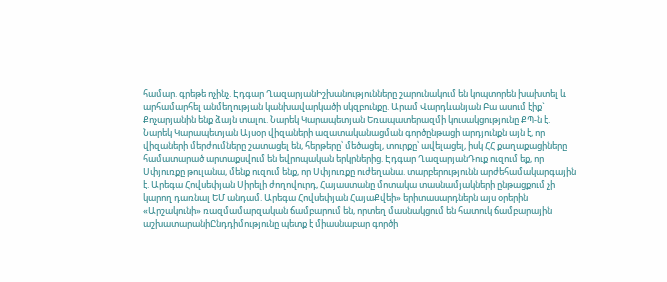համար. գրեթե ոչինչ. Էդգար ՂազարյանԻշխանությունները շարունակում են կոպտորեն խախտել և արհամարհել անմեղության կանխավարկածի սկզբունքը. Արամ Վարդևանյան Բա ասում էիք` Քոչարյանին ենք ձայն տալու. Նարեկ Կարապետյան Եռապատերազմի կուսակցությունը ՔՊ-ն է. Նարեկ Կարապետյան Այսօր վիզաների ազատականացման գործընթացի արդյունքն այն է, որ վիզաների մերժումները շատացել են, հերթերը՝ մեծացել, տուրքը՝ ավելացել, իսկ ՀՀ քաղաքացիները համատարած արտաքսվում են եվրոպական երկրներից. Էդգար ՂազարյանԴուք ուզում եք, որ Սփյուռքը թուլանա, մենք ուզում ենք, որ Սփյուռքը ուժեղանա. տարբերությունն արժեհամակարգային է. Արեգա Հովսեփյան Սիրելի ժողովուրդ, Հայաստանը մոտակա տասնամյակների ընթացքում չի կարող դառնալ ԵՄ անդամ. Արեգա Հովսեփյան ՀայաՔվեի» երիտասարդներն այս օրերին «Արշակունի» ռազմամարզական ճամբարում են, որտեղ մասնակցում են հատուկ ճամբարային աշխատարանիԸնդդիմությունը պետք է միասնաբար գործի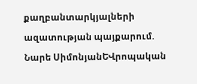քաղբանտարկյալների ազատության պայքարում. Նարե ՍիմոնյանԵՎրոպական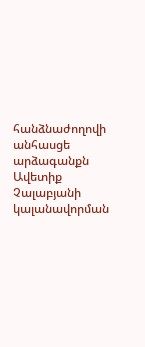հանձնաժողովի անհասցե արձագանքն Ավետիք Չալաբյանի կալանավորման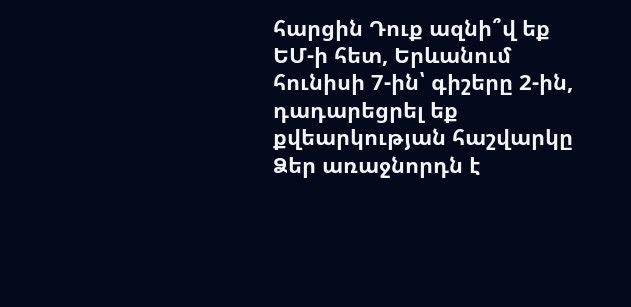հարցին Դուք ազնի՞վ եք ԵՄ-ի հետ, Երևանում հունիսի 7-ին՝ գիշերը 2-ին, դադարեցրել եք քվեարկության հաշվարկը Ձեր առաջնորդն է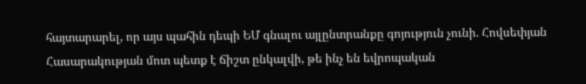հայտարարել, որ այս պահին դեպի ԵՄ գնալու այլընտրանքը գոյություն չունի. Հովսեփյան Հասարակության մոտ պետք է ճիշտ ընկալվի, թե ինչ են եվրոպական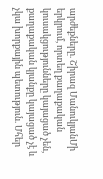արժեքները. Շիրազ ՄանուկյանՄի երկրում, որտեղ քաղաքական կուսակցությունները կայացած չեն, քաղաքական կյանքը կայացած չէ և չկա խորքային պետություն. Մհեր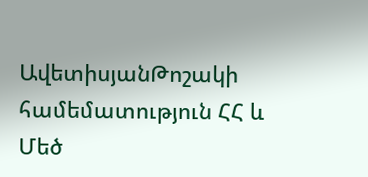ԱվետիսյանԹոշակի համեմատություն ՀՀ և Մեծ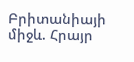Բրիտանիայի միջև. Հրայր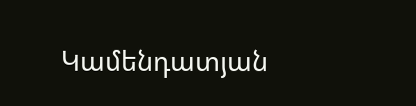Կամենդատյան